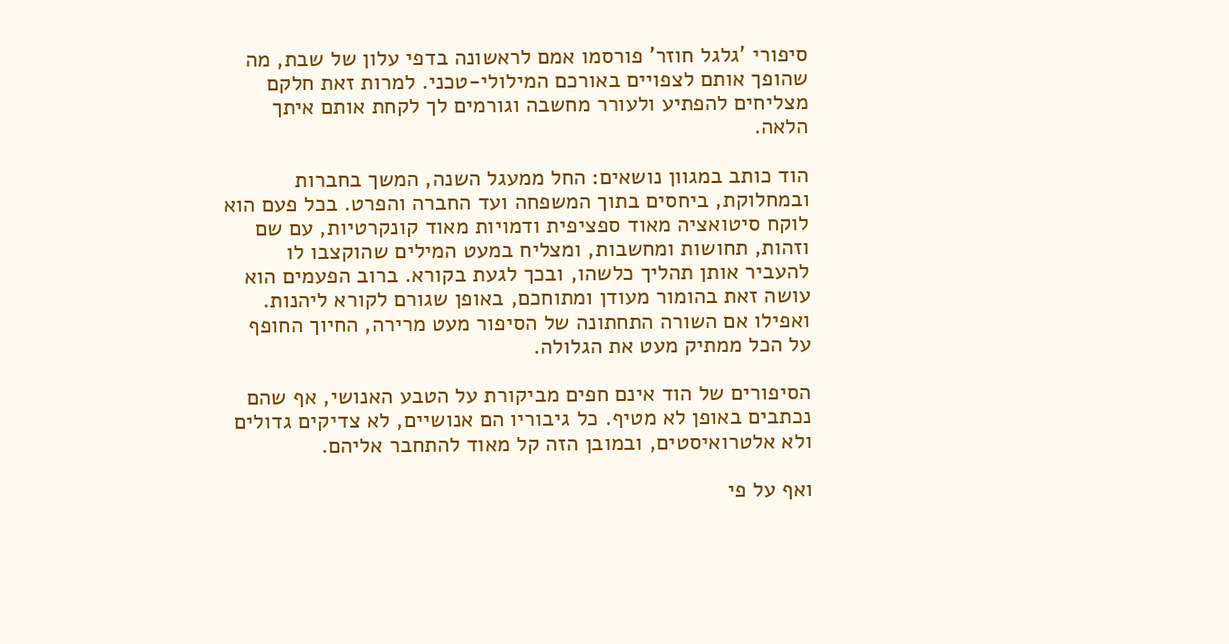סיפורי 'גלגל חוזר' פורסמו אמם לראשונה בדפי עלון של שבת, מה שהופך אותם לצפויים באורכם המילולי-טכני. למרות זאת חלקם מצליחים להפתיע ולעורר מחשבה וגורמים לך לקחת אותם איתך הלאה.

הוד כותב במגוון נושאים: החל ממעגל השנה, המשך בחברות ובמחלוקת, ביחסים בתוך המשפחה ועד החברה והפרט. בכל פעם הוא לוקח סיטואציה מאוד ספציפית ודמויות מאוד קונקרטיות, עם שם וזהות, תחושות ומחשבות, ומצליח במעט המילים שהוקצבו לו להעביר אותן תהליך כלשהו, ובכך לגעת בקורא. ברוב הפעמים הוא עושה זאת בהומור מעודן ומתוחכם, באופן שגורם לקורא ליהנות. ואפילו אם השורה התחתונה של הסיפור מעט מרירה, החיוך החופף על הכל ממתיק מעט את הגלולה.

הסיפורים של הוד אינם חפים מביקורת על הטבע האנושי, אף שהם נכתבים באופן לא מטיף. כל גיבוריו הם אנושיים, לא צדיקים גדולים ולא אלטרואיסטים, ובמובן הזה קל מאוד להתחבר אליהם.

ואף על פי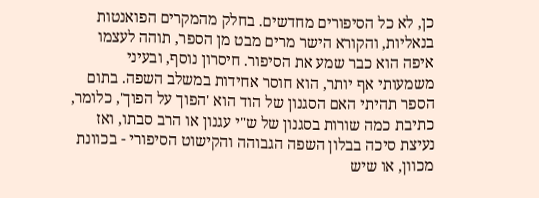כן, לא כל הסיפורים מחדשים. בחלק מהמקרים הפואנטות בנאליות, והקורא הישר מרים מבט מן הספר, תוהה לעצמו איפה הוא כבר שמע את הסיפור. חיסרון נוסף, ובעיני משמעותי אף יותר, הוא חוסר אחידות במשלב השפה. בתום הספר תהיתי האם הסגנון של הוד הוא 'הפוך על הפוך', כלומר, כתיבת כמה שורות בסגנון של ש"י עגנון או הרב סבתו, ואז נעיצת סיכה בבלון השפה הגבוהה והקישוט הסיפורי - בכוונת מכוון, או שיש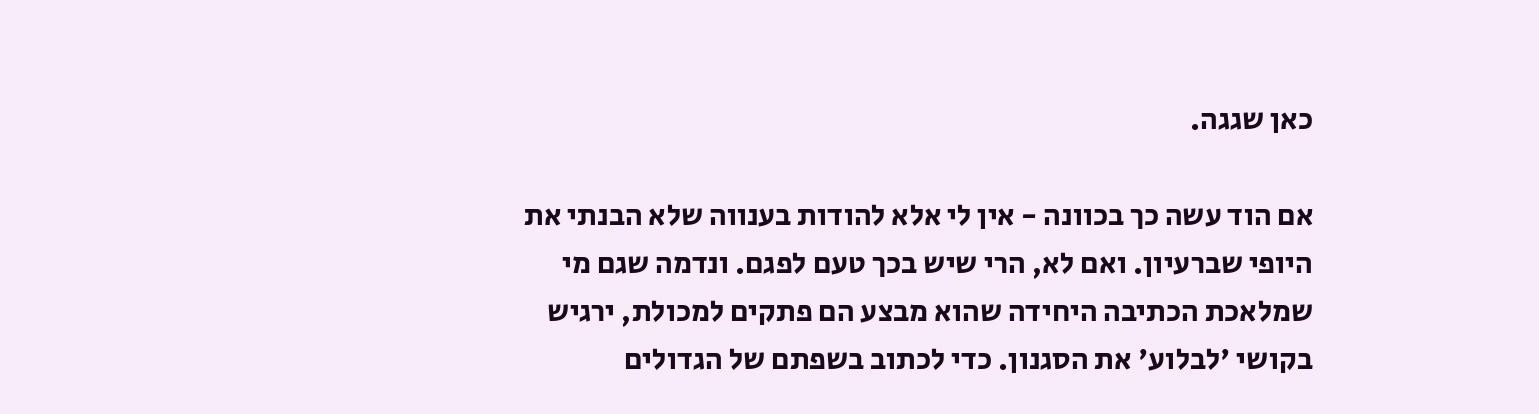כאן שגגה.

אם הוד עשה כך בכוונה - אין לי אלא להודות בענווה שלא הבנתי את היופי שברעיון. ואם לא, הרי שיש בכך טעם לפגם. ונדמה שגם מי שמלאכת הכתיבה היחידה שהוא מבצע הם פתקים למכולת, ירגיש בקושי 'לבלוע' את הסגנון. כדי לכתוב בשפתם של הגדולים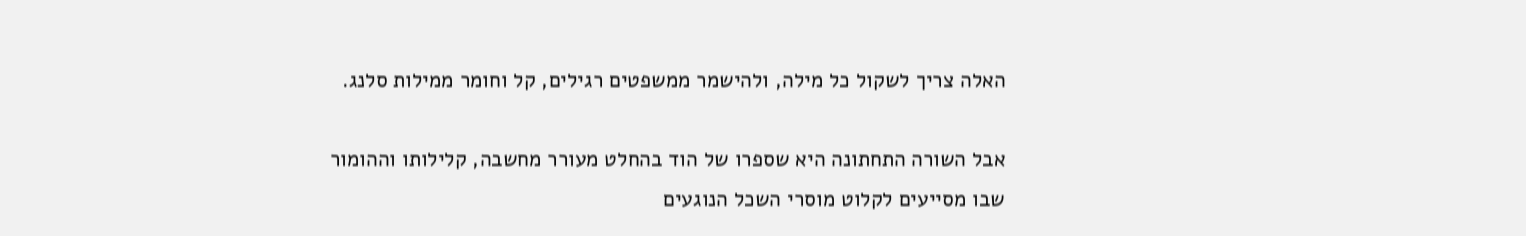האלה צריך לשקול כל מילה, ולהישמר ממשפטים רגילים, קל וחומר ממילות סלנג.

אבל השורה התחתונה היא שספרו של הוד בהחלט מעורר מחשבה, קלילותו וההומור שבו מסייעים לקלוט מוסרי השכל הנוגעים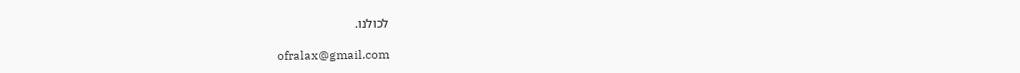לכולנו.

ofralax@gmail.com